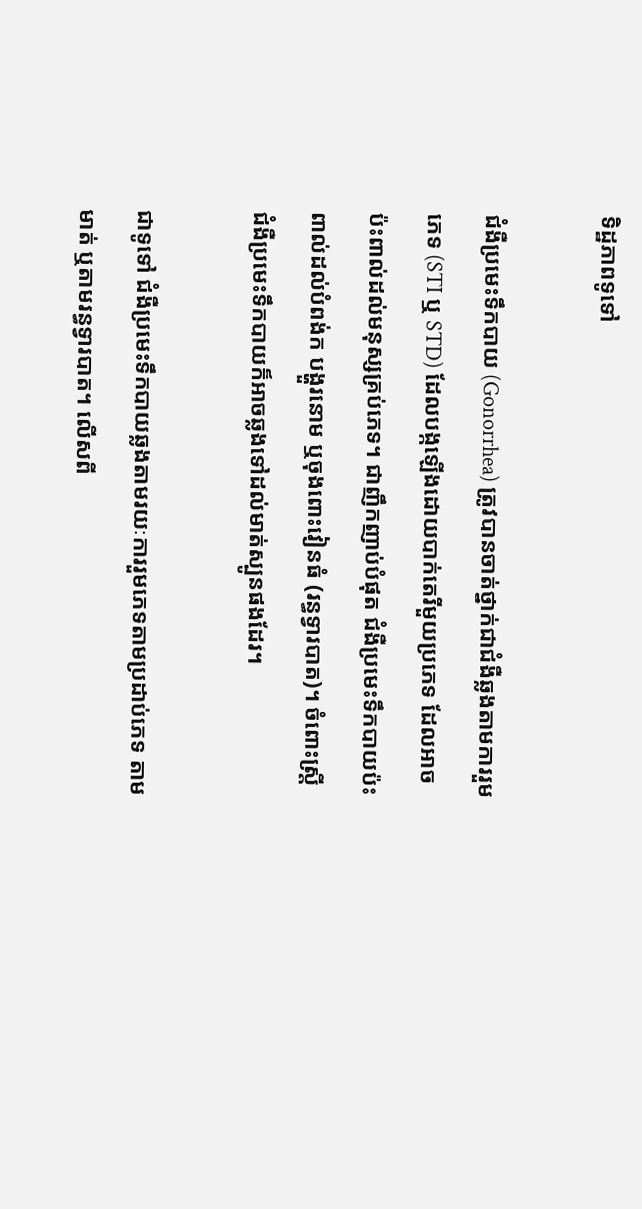ទិដ្ឋភាពទូទៅ

ជំងឺប្រមេះទឹកបាយ (Gonorrhea) ត្រូវបានចាត់ថ្នាក់ជាជំងឺឆ្លងតាមការរួមភេទ (STI ឬ STD) ដែលបង្កឡើងដោយបាក់តេរីមួយប្រភេទ ដែលអាចប៉ះពាល់ដល់មនុស្សគ្រប់ភេទ។ ជាញឹកញាប់បំផុត ជំងឺប្រមេះទឹកបាយប៉ះពាល់ដល់បំពង់ក បង្ហួរនោម ឬចុងពោះវៀនធំ (រន្ធទ្វារបាត)។ ចំពោះស្ត្រី ជំងឺប្រមេះទឹកបាយក៏អាចឆ្លងទៅដល់មាត់ស្បូនផងដែរ។

ជាទូទៅ ជំងឺប្រមេះទឹកបាយឆ្លងតាមរយៈការរួមភេទតាមប្រដាប់ភេទ តាមមាត់ ឬតាមរន្ធទ្វារបាត។ លើសពី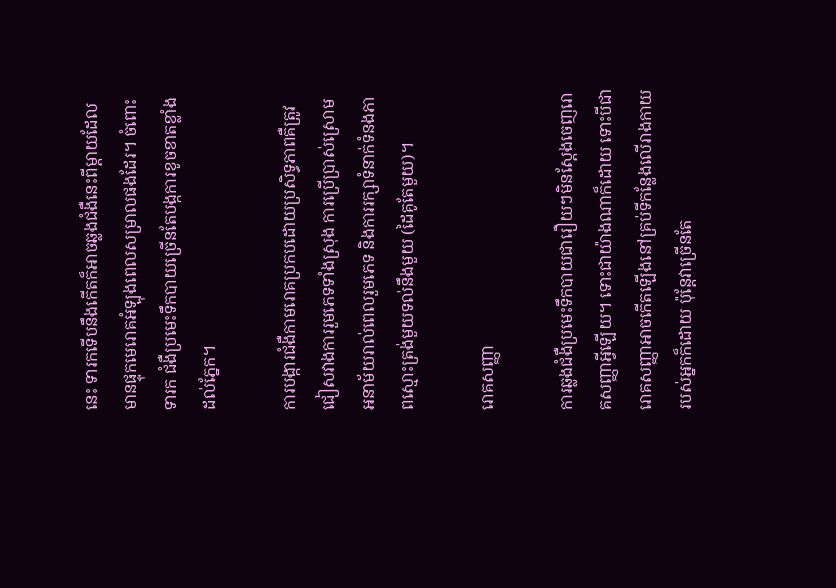នេះ ទារកទើបនឹងកើតក៏អាចឆ្លងជំងឺនេះពីម្តាយដែលមានផ្ទុកមេរោគអំឡុងពេលសម្រាលផងដែរ។ ចំពោះទារក ជំងឺប្រមេះទឹកបាយច្រើនតែបង្កការខូចខាតខ្លាំងដល់ភ្នែក។

ការបង្ការជំងឺកាមរោគប្រកបដោយប្រសិទ្ធភាពគឺត្រូវជៀសវាងការរួមភេទទាំងស្រុង ការប្រើប្រាស់ស្រោមអនាម័យរាល់ពេលរួមភេទ និងការរក្សាទំនាក់ទំនងភាពស្មោះត្រង់មួយទល់នឹងមួយ (ដៃគូតែមួយ)។

រោគសញ្ញា

ការឆ្លងជំងឺប្រមេះទឹកបាយជារឿយៗមិនស្តែងចេញរោគសញ្ញាអ្វីឡើយ។ ទោះជាយ៉ាងណាក៏ដោយ ទោះបីជារោគសញ្ញាអាចកើតឡើងនៅគ្រប់ទីកន្លែងលើរាងកាយរបស់អ្នកក៏ដោយ ប៉ុន្តែវាច្រើនតែ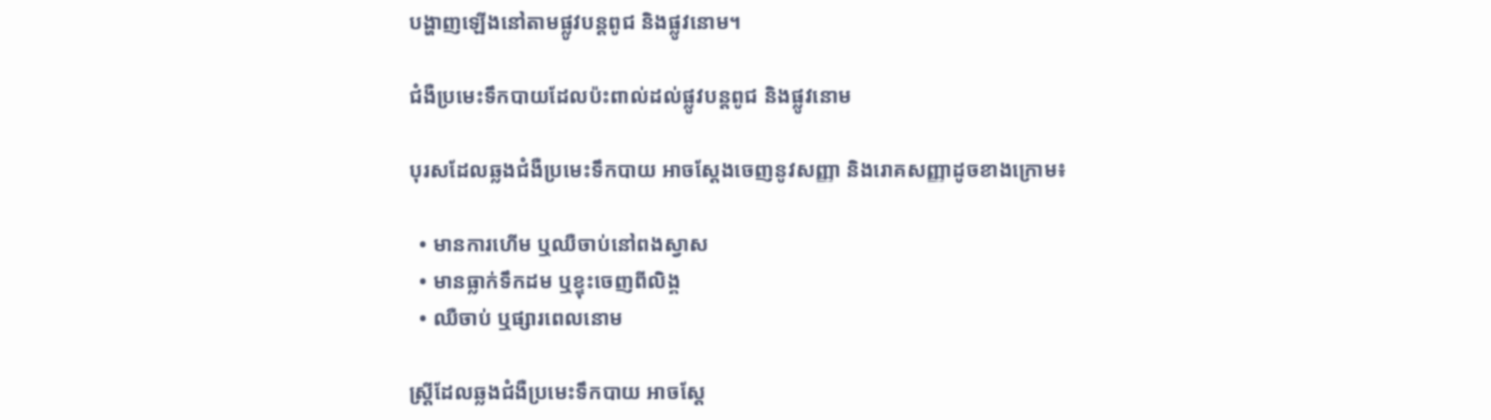បង្ហាញឡើងនៅតាមផ្លូវបន្តពូជ និងផ្លូវនោម។

ជំងឺប្រមេះទឹកបាយដែលប៉ះពាល់ដល់ផ្លូវបន្តពូជ និងផ្លូវនោម

បុរសដែលឆ្លងជំងឺប្រមេះទឹកបាយ អាចស្តែងចេញនូវសញ្ញា និងរោគសញ្ញាដូចខាងក្រោម៖

  • មានការហើម ឬឈឺចាប់នៅពងស្វាស
  • មានធ្លាក់ទឹកដម ឬខ្ទុះចេញពីលិង្គ
  • ឈឺចាប់ ឬផ្សារពេលនោម

ស្ត្រីដែលឆ្លងជំងឺប្រមេះទឹកបាយ អាចស្តែ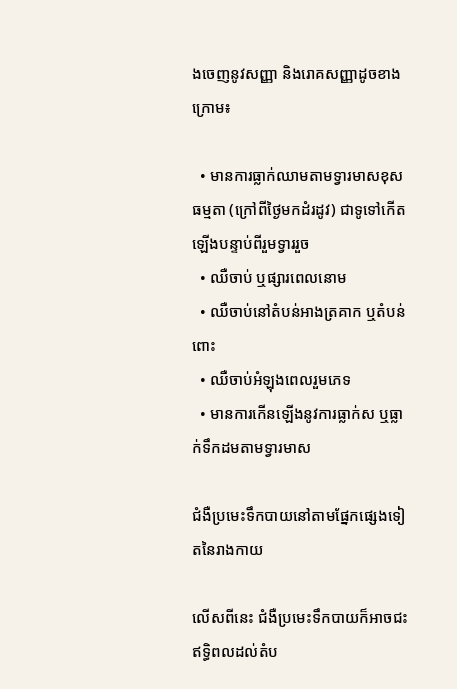ងចេញនូវសញ្ញា និងរោគសញ្ញាដូចខាងក្រោម៖

  • មានការធ្លាក់ឈាមតាមទ្វារមាសខុសធម្មតា (ក្រៅពីថ្ងៃមកដំរដូវ) ជាទូទៅកើតឡើងបន្ទាប់ពីរួមទ្វាររួច
  • ឈឺចាប់ ឬផ្សារពេលនោម
  • ឈឺចាប់នៅតំបន់អាងត្រគាក ឬតំបន់ពោះ
  • ឈឺចាប់អំឡុងពេលរួមភេទ
  • មានការកើនឡើងនូវការធ្លាក់ស ឬធ្លាក់ទឹកដមតាមទ្វារមាស

ជំងឺប្រមេះទឹកបាយនៅតាមផ្នែកផ្សេងទៀតនៃរាងកាយ

លើសពីនេះ ជំងឺប្រមេះទឹកបាយក៏អាចជះឥទ្ធិពលដល់តំប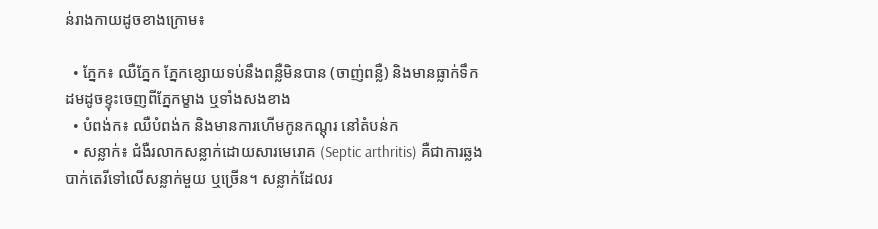ន់រាងកាយដូចខាងក្រោម៖

  • ភ្នែក៖ ឈឺភ្នែក ភ្នែកខ្សោយទប់នឹងពន្លឺមិនបាន (ចាញ់ពន្លឺ) និងមានធ្លាក់ទឹកដមដូចខ្ទុះចេញពីភ្នែកម្ខាង ឬទាំងសងខាង
  • បំពង់ក៖ ឈឺបំពង់ក និងមានការហើមកូនកណ្តុរ នៅតំបន់ក
  • សន្លាក់៖ ជំងឺរលាកសន្លាក់ដោយសារមេរោគ (Septic arthritis) គឺជាការឆ្លងបាក់តេរីទៅលើសន្លាក់មួយ ឬច្រើន។ សន្លាក់ដែលរ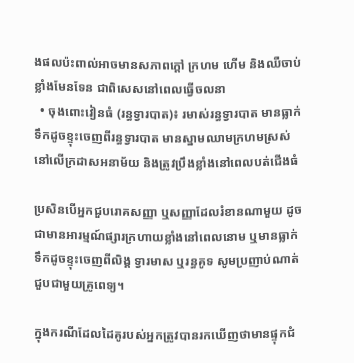ងផលប៉ះពាល់អាចមានសភាពក្តៅ ក្រហម ហើម និងឈឺចាប់ខ្លាំងមែនទែន ជាពិសេសនៅពេលធ្វើចលនា
  • ចុងពោះវៀនធំ (រន្ធទ្វារបាត)៖ រមាស់រន្ធទ្វារបាត មានធ្លាក់ទឹកដូចខ្ទុះចេញពីរន្ធទ្វារបាត មានស្នាមឈាមក្រហមស្រស់នៅលើក្រដាសអនាម័យ និងត្រូវប្រឹងខ្លាំងនៅពេលបត់ជើងធំ

ប្រសិនបើអ្នកជួបរោគសញ្ញា ឬសញ្ញាដែលរំខានណាមួយ ដូចជាមានអារម្មណ៍ផ្សារក្រហាយខ្លាំងនៅពេលនោម ឬមានធ្លាក់ទឹកដូចខ្ទុះចេញពីលិង្គ ទ្វារមាស ឬរន្ធគូទ សូមប្រញាប់ណាត់ជួបជាមួយគ្រូពេទ្យ។

ក្នុងករណីដែលដៃគូរបស់អ្នកត្រូវបានរកឃើញថាមានផ្ទុកជំ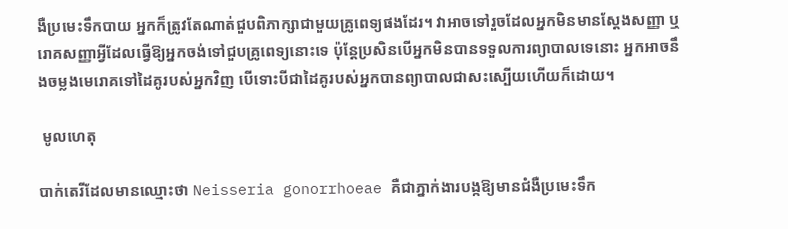ងឺប្រមេះទឹកបាយ អ្នកក៏ត្រូវតែណាត់ជួបពិភាក្សាជាមួយគ្រូពេទ្យផងដែរ។ វាអាចទៅរួចដែលអ្នកមិនមានស្តែងសញ្ញា ឬរោគសញ្ញាអ្វីដែលធ្វើឱ្យអ្នកចង់ទៅជួបគ្រូពេទ្យនោះទេ ប៉ុន្តែប្រសិនបើអ្នកមិនបានទទួលការព្យាបាលទេនោះ អ្នកអាចនឹងចម្លងមេរោគទៅដៃគូរបស់អ្នកវិញ បើទោះបីជាដៃគូរបស់អ្នកបានព្យាបាលជាសះស្បើយហើយក៏ដោយ។

 មូលហេតុ

បាក់តេរីដែលមានឈ្មោះថា Neisseria gonorrhoeae គឺជាភ្នាក់ងារបង្កឱ្យមានជំងឺប្រមេះទឹក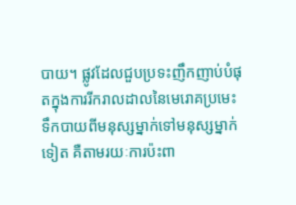បាយ។ ផ្លូវដែលជួបប្រទះញឹកញាប់បំផុតក្នុងការរីករាលដាលនៃមេរោគប្រមេះទឹកបាយពីមនុស្សម្នាក់ទៅមនុស្សម្នាក់ទៀត គឺតាមរយៈការប៉ះពា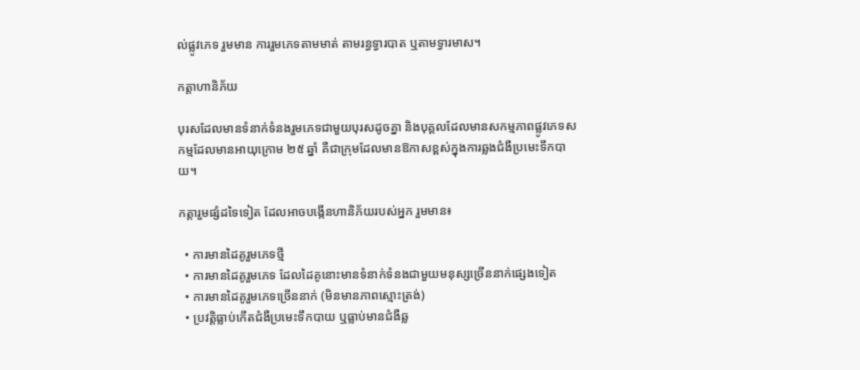ល់ផ្លូវភេទ រួមមាន ការរួមភេទតាមមាត់ តាមរន្ធទ្វារបាត ឬតាមទ្វារមាស។

កត្តាហានិភ័យ

បុរសដែលមានទំនាក់ទំនងរួមភេទជាមួយបុរសដូចគ្នា និងបុគ្គលដែលមានសកម្មភាពផ្លូវភេទសកម្មដែលមានអាយុក្រោម ២៥ ឆ្នាំ គឺជាក្រុមដែលមានឱកាសខ្ពស់ក្នុងការឆ្លងជំងឺប្រមេះទឹកបាយ។

កត្តារួមផ្សំដទៃទៀត ដែលអាចបង្កើនហានិភ័យរបស់អ្នក រួមមាន៖

  • ការមានដៃគូរួមភេទថ្មី
  • ការមានដៃគូរួមភេទ ដែលដៃគូនោះមានទំនាក់ទំនងជាមួយមនុស្សច្រើននាក់ផ្សេងទៀត
  • ការមានដៃគូរួមភេទច្រើននាក់ (មិនមានភាពស្មោះត្រង់)
  • ប្រវត្តិធ្លាប់កើតជំងឺប្រមេះទឹកបាយ ឬធ្លាប់មានជំងឺឆ្ល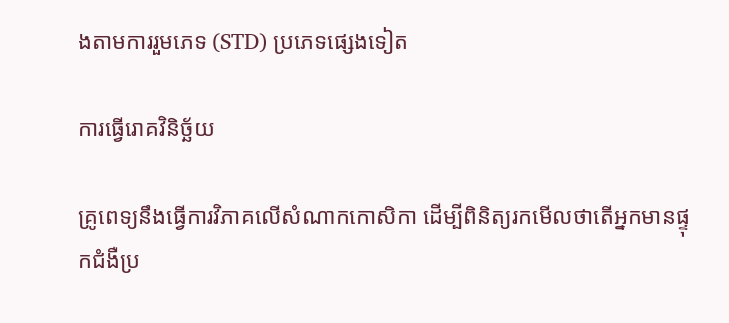ងតាមការរួមភេទ (STD) ប្រភេទផ្សេងទៀត

ការធ្វើរោគវិនិច្ឆ័យ

គ្រូពេទ្យនឹងធ្វើការវិភាគលើសំណាកកោសិកា ដើម្បីពិនិត្យរកមើលថាតើអ្នកមានផ្ទុកជំងឺប្រ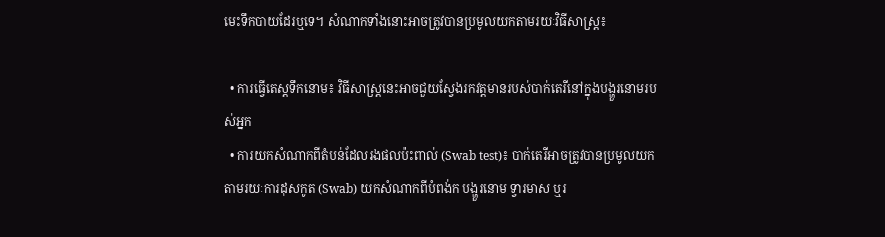មេះទឹកបាយដែរឬទេ។ សំណាកទាំងនោះអាចត្រូវបានប្រមូលយកតាមរយៈវិធីសាស្ត្រ៖

  • ការធ្វើតេស្តទឹកនោម៖ វិធីសាស្ត្រនេះអាចជួយស្វែងរកវត្តមានរបស់បាក់តេរីនៅក្នុងបង្ហួរនោមរបស់អ្នក
  • ការយកសំណាកពីតំបន់ដែលរងផលប៉ះពាល់ (Swab test)៖ បាក់តេរីអាចត្រូវបានប្រមូលយកតាមរយៈការដុសកូត (Swab) យកសំណាកពីបំពង់ក បង្ហួរនោម ទ្វារមាស ឬរ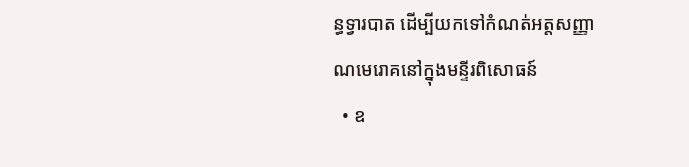ន្ធទ្វារបាត ដើម្បីយកទៅកំណត់អត្តសញ្ញាណមេរោគនៅក្នុងមន្ទីរពិសោធន៍
  • ឧ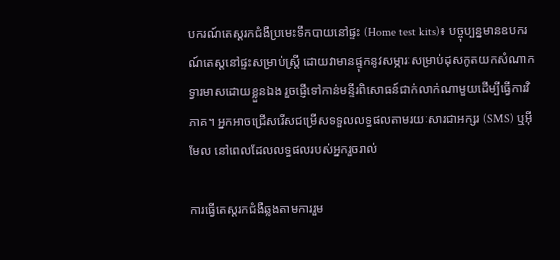បករណ៍តេស្តរកជំងឺប្រមេះទឹកបាយនៅផ្ទះ (Home test kits)៖ បច្ចុប្បន្នមានឧបករណ៍តេស្តនៅផ្ទះសម្រាប់ស្ត្រី ដោយវាមានផ្ទុកនូវសម្ភារៈសម្រាប់ដុសកូតយកសំណាកទ្វារមាសដោយខ្លួនឯង រួចផ្ញើទៅកាន់មន្ទីរពិសោធន៍ជាក់លាក់ណាមួយដើម្បីធ្វើការវិភាគ។ អ្នកអាចជ្រើសរើសជម្រើសទទួលលទ្ធផលតាមរយៈសារជាអក្សរ (SMS) ឬអ៊ីមែល នៅពេលដែលលទ្ធផលរបស់អ្នករួចរាល់

ការធ្វើតេស្តរកជំងឺឆ្លងតាមការរួម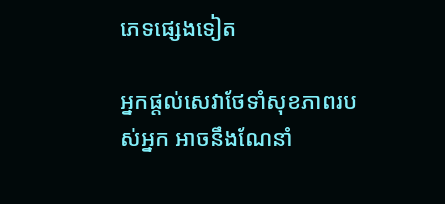ភេទផ្សេងទៀត

អ្នកផ្តល់សេវាថែទាំសុខភាពរបស់អ្នក អាចនឹងណែនាំ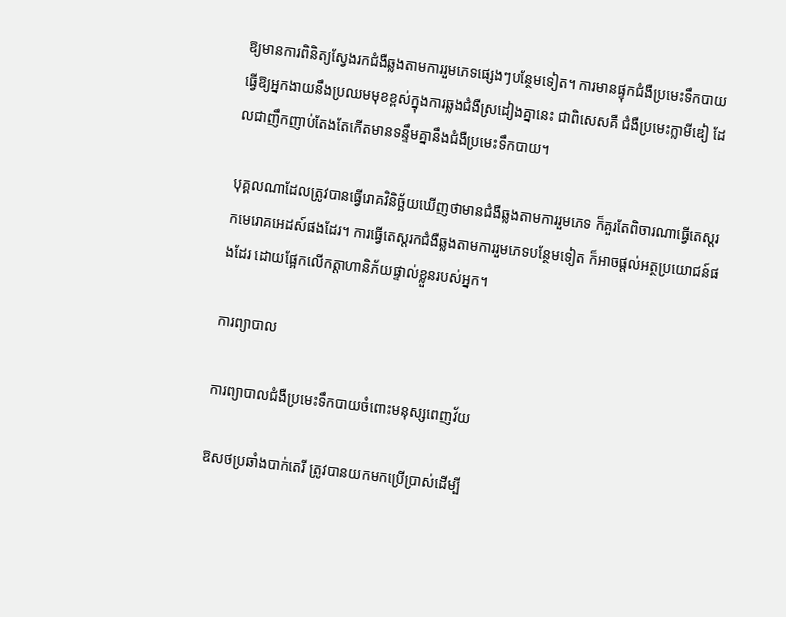ឱ្យមានការពិនិត្យស្វែងរកជំងឺឆ្លងតាមការរួមភេទផ្សេងៗបន្ថែមទៀត។ ការមានផ្ទុកជំងឺប្រមេះទឹកបាយ ធ្វើឱ្យអ្នកងាយនឹងប្រឈមមុខខ្ពស់ក្នុងការឆ្លងជំងឺស្រដៀងគ្នានេះ ជាពិសេសគឺ ជំងឺប្រមេះក្លាមីឌៀ ដែលជាញឹកញាប់តែងតែកើតមានទន្ទឹមគ្នានឹងជំងឺប្រមេះទឹកបាយ។

បុគ្គលណាដែលត្រូវបានធ្វើរោគវិនិច្ឆ័យឃើញថាមានជំងឺឆ្លងតាមការរួមភេទ ក៏គួរតែពិចារណាធ្វើតេស្តរកមេរោគអេដស៍ផងដែរ។ ការធ្វើតេស្តរកជំងឺឆ្លងតាមការរួមភេទបន្ថែមទៀត ក៏អាចផ្តល់អត្ថប្រយោជន៍ផងដែរ ដោយផ្អែកលើកត្តាហានិភ័យផ្ទាល់ខ្លួនរបស់អ្នក។

ការព្យាបាល

ការព្យាបាលជំងឺប្រមេះទឹកបាយចំពោះមនុស្សពេញវ័យ

ឱសថប្រឆាំងបាក់តេរី ត្រូវបានយកមកប្រើប្រាស់ដើម្បី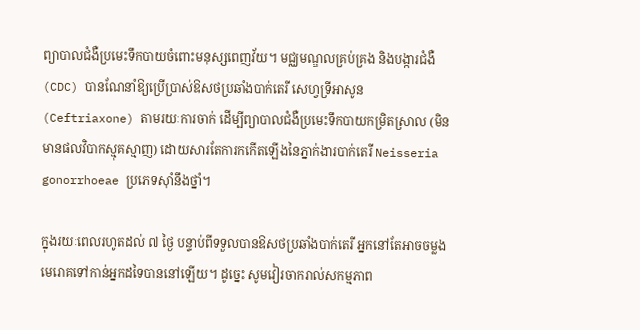ព្យាបាលជំងឺប្រមេះទឹកបាយចំពោះមនុស្សពេញវ័យ។ មជ្ឈមណ្ឌលគ្រប់គ្រង និងបង្ការជំងឺ (CDC) បានណែនាំឱ្យប្រើប្រាស់ឱសថប្រឆាំងបាក់តេរី សេហ្វទ្រីអាសូន (Ceftriaxone) តាមរយៈការចាក់ ដើម្បីព្យាបាលជំងឺប្រមេះទឹកបាយកម្រិតស្រាល (មិនមានផលវិបាកស្មុគស្មាញ) ដោយសារតែការកកើតឡើងនៃភ្នាក់ងារបាក់តេរី Neisseria gonorrhoeae ប្រភេទស៊ាំនឹងថ្នាំ។

ក្នុងរយៈពេលរហូតដល់ ៧ ថ្ងៃ បន្ទាប់ពីទទួលបានឱសថប្រឆាំងបាក់តេរី អ្នកនៅតែអាចចម្លងមេរោគទៅកាន់អ្នកដទៃបាននៅឡើយ។ ដូច្នេះ សូមវៀរចាករាល់សកម្មភាព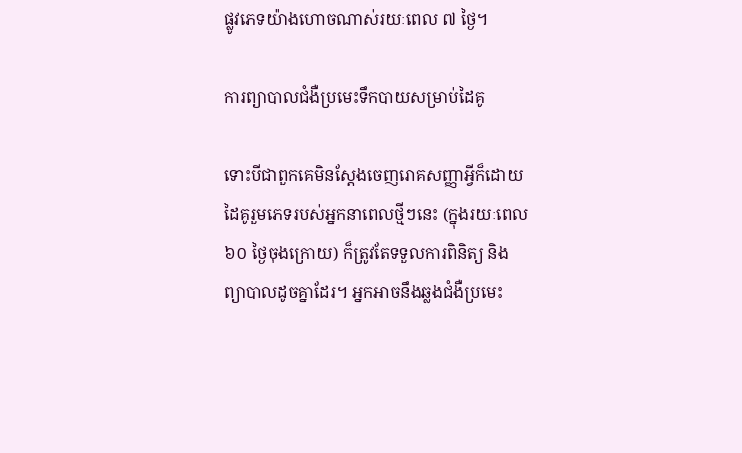ផ្លូវភេទយ៉ាងហោចណាស់រយៈពេល ៧ ថ្ងៃ។

ការព្យាបាលជំងឺប្រមេះទឹកបាយសម្រាប់ដៃគូ

ទោះបីជាពួកគេមិនស្តែងចេញរោគសញ្ញាអ្វីក៏ដោយ ដៃគូរួមភេទរបស់អ្នកនាពេលថ្មីៗនេះ (ក្នុងរយៈពេល ៦០ ថ្ងៃចុងក្រោយ) ក៏ត្រូវតែទទួលការពិនិត្យ និងព្យាបាលដូចគ្នាដែរ។ អ្នកអាចនឹងឆ្លងជំងឺប្រមេះ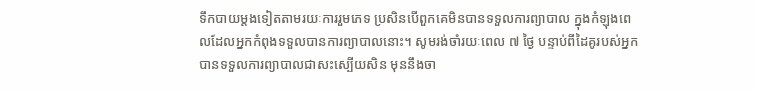ទឹកបាយម្តងទៀតតាមរយៈការរួមភេទ ប្រសិនបើពួកគេមិនបានទទួលការព្យាបាល ក្នុងកំឡុងពេលដែលអ្នកកំពុងទទួលបានការព្យាបាលនោះ។ សូមរង់ចាំរយៈពេល ៧ ថ្ងៃ បន្ទាប់ពីដៃគូរបស់អ្នកបានទទួលការព្យាបាលជាសះស្បើយសិន មុននឹងចា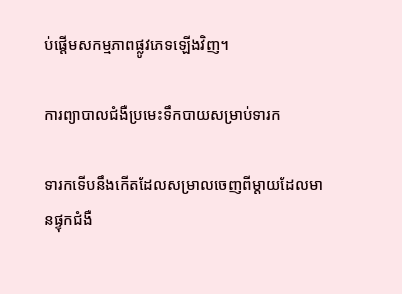ប់ផ្តើមសកម្មភាពផ្លូវភេទឡើងវិញ។

ការព្យាបាលជំងឺប្រមេះទឹកបាយសម្រាប់ទារក

ទារកទើបនឹងកើតដែលសម្រាលចេញពីម្តាយដែលមានផ្ទុកជំងឺ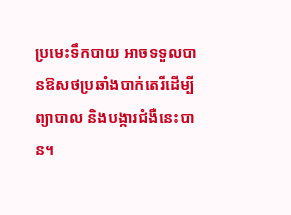ប្រមេះទឹកបាយ អាចទទួលបានឱសថប្រឆាំងបាក់តេរីដើម្បីព្យាបាល និងបង្ការជំងឺនេះបាន។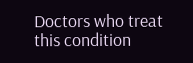Doctors who treat this condition